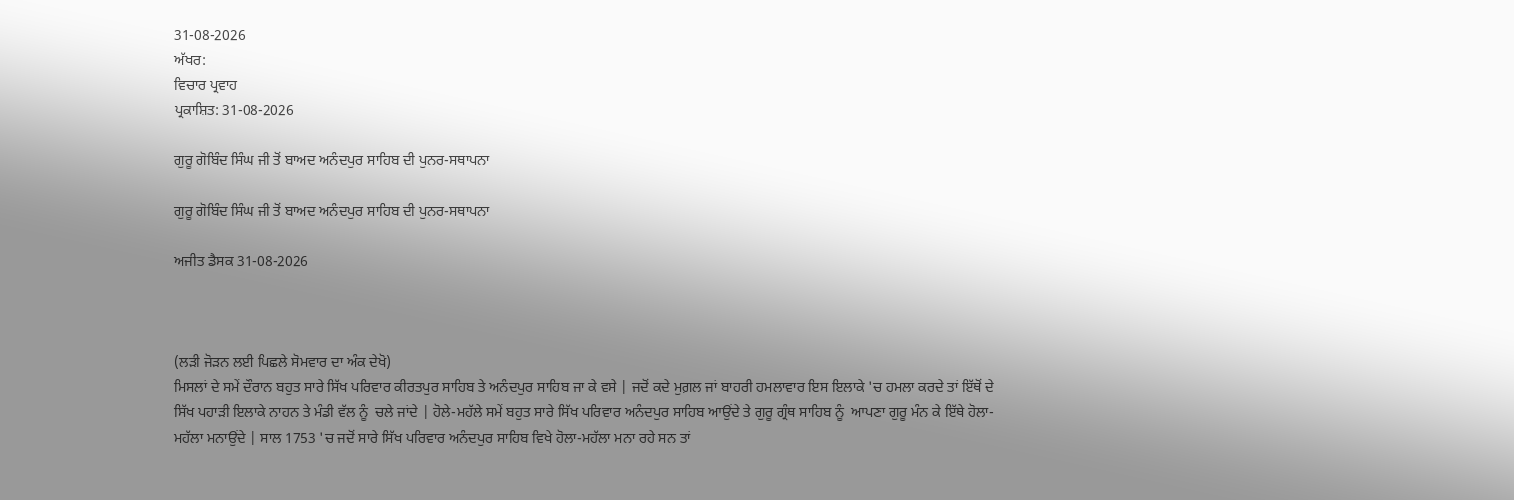31-08-2026
ਅੱਖਰ:
ਵਿਚਾਰ ਪ੍ਰਵਾਹ
ਪ੍ਰਕਾਸ਼ਿਤ: 31-08-2026

ਗੁਰੂ ਗੋਬਿੰਦ ਸਿੰਘ ਜੀ ਤੋਂ ਬਾਅਦ ਅਨੰਦਪੁਰ ਸਾਹਿਬ ਦੀ ਪੁਨਰ-ਸਥਾਪਨਾ

ਗੁਰੂ ਗੋਬਿੰਦ ਸਿੰਘ ਜੀ ਤੋਂ ਬਾਅਦ ਅਨੰਦਪੁਰ ਸਾਹਿਬ ਦੀ ਪੁਨਰ-ਸਥਾਪਨਾ

ਅਜੀਤ ਡੈਸਕ 31-08-2026



(ਲੜੀ ਜੋੜਨ ਲਈ ਪਿਛਲੇ ਸੋਮਵਾਰ ਦਾ ਅੰਕ ਦੇਖੋ)
ਮਿਸਲਾਂ ਦੇ ਸਮੇਂ ਦੌਰਾਨ ਬਹੁਤ ਸਾਰੇ ਸਿੱਖ ਪਰਿਵਾਰ ਕੀਰਤਪੁਰ ਸਾਹਿਬ ਤੇ ਅਨੰਦਪੁਰ ਸਾਹਿਬ ਜਾ ਕੇ ਵਸੇ | ਜਦੋਂ ਕਦੇ ਮੁਗ਼ਲ ਜਾਂ ਬਾਹਰੀ ਹਮਲਾਵਾਰ ਇਸ ਇਲਾਕੇ 'ਚ ਹਮਲਾ ਕਰਦੇ ਤਾਂ ਇੱਥੋਂ ਦੇ ਸਿੱਖ ਪਹਾੜੀ ਇਲਾਕੇ ਨਾਹਨ ਤੇ ਮੰਡੀ ਵੱਲ ਨੂੰ  ਚਲੇ ਜਾਂਦੇ | ਹੋਲੇ-ਮਹੱਲੇ ਸਮੇਂ ਬਹੁਤ ਸਾਰੇ ਸਿੱਖ ਪਰਿਵਾਰ ਅਨੰਦਪੁਰ ਸਾਹਿਬ ਆਉਂਦੇ ਤੇ ਗੁਰੂ ਗ੍ਰੰਥ ਸਾਹਿਬ ਨੂੰ  ਆਪਣਾ ਗੁਰੂ ਮੰਨ ਕੇ ਇੱਥੇ ਹੋਲਾ-ਮਹੱਲਾ ਮਨਾਉਂਦੇ | ਸਾਲ 1753 'ਚ ਜਦੋਂ ਸਾਰੇ ਸਿੱਖ ਪਰਿਵਾਰ ਅਨੰਦਪੁਰ ਸਾਹਿਬ ਵਿਖੇ ਹੋਲਾ-ਮਹੱਲਾ ਮਨਾ ਰਹੇ ਸਨ ਤਾਂ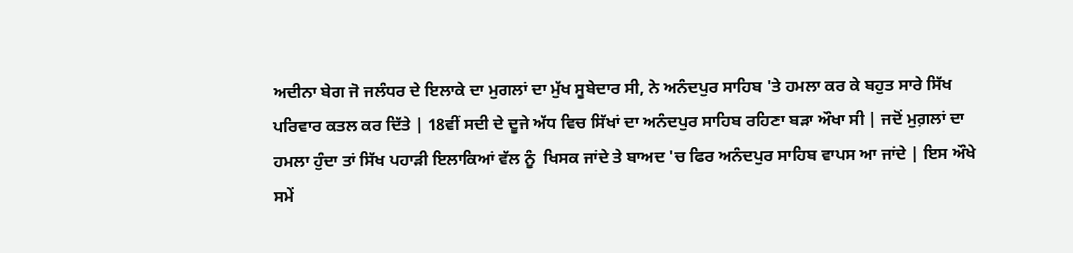ਅਦੀਨਾ ਬੇਗ ਜੋ ਜਲੰਧਰ ਦੇ ਇਲਾਕੇ ਦਾ ਮੁਗਲਾਂ ਦਾ ਮੁੱਖ ਸੂਬੇਦਾਰ ਸੀ, ਨੇ ਅਨੰਦਪੁਰ ਸਾਹਿਬ 'ਤੇ ਹਮਲਾ ਕਰ ਕੇ ਬਹੁਤ ਸਾਰੇ ਸਿੱਖ ਪਰਿਵਾਰ ਕਤਲ ਕਰ ਦਿੱਤੇ | 18ਵੀਂ ਸਦੀ ਦੇ ਦੂਜੇ ਅੱਧ ਵਿਚ ਸਿੱਖਾਂ ਦਾ ਅਨੰਦਪੁਰ ਸਾਹਿਬ ਰਹਿਣਾ ਬੜਾ ਔਖਾ ਸੀ | ਜਦੋਂ ਮੁਗ਼ਲਾਂ ਦਾ ਹਮਲਾ ਹੁੰਦਾ ਤਾਂ ਸਿੱਖ ਪਹਾੜੀ ਇਲਾਕਿਆਂ ਵੱਲ ਨੂੰ  ਖਿਸਕ ਜਾਂਦੇ ਤੇ ਬਾਅਦ 'ਚ ਫਿਰ ਅਨੰਦਪੁਰ ਸਾਹਿਬ ਵਾਪਸ ਆ ਜਾਂਦੇ | ਇਸ ਔਖੇ ਸਮੇਂ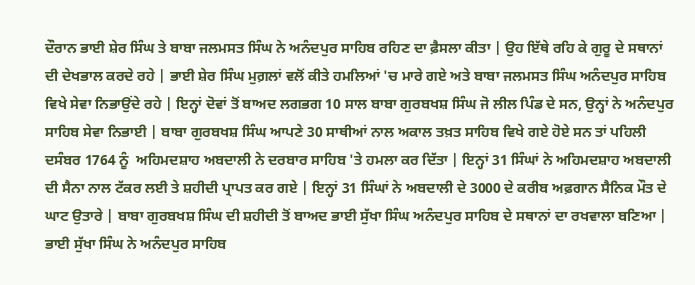ਦੌਰਾਨ ਭਾਈ ਸ਼ੇਰ ਸਿੰਘ ਤੇ ਬਾਬਾ ਜਲਮਸਤ ਸਿੰਘ ਨੇ ਅਨੰਦਪੁਰ ਸਾਹਿਬ ਰਹਿਣ ਦਾ ਫ਼ੈਸਲਾ ਕੀਤਾ | ਉਹ ਇੱਥੇ ਰਹਿ ਕੇ ਗੁਰੂ ਦੇ ਸਥਾਨਾਂ ਦੀ ਦੇਖਭਾਲ ਕਰਦੇ ਰਹੇ | ਭਾਈ ਸ਼ੇਰ ਸਿੰਘ ਮੁਗ਼ਲਾਂ ਵਲੋਂ ਕੀਤੇ ਹਮਲਿਆਂ 'ਚ ਮਾਰੇ ਗਏ ਅਤੇ ਬਾਬਾ ਜਲਮਸਤ ਸਿੰਘ ਅਨੰਦਪੁਰ ਸਾਹਿਬ ਵਿਖੇ ਸੇਵਾ ਨਿਭਾਉਂਦੇ ਰਹੇ | ਇਨ੍ਹਾਂ ਦੋਵਾਂ ਤੋਂ ਬਾਅਦ ਲਗਭਗ 10 ਸਾਲ ਬਾਬਾ ਗੁਰਬਖਸ਼ ਸਿੰਘ ਜੋ ਲੀਲ ਪਿੰਡ ਦੇ ਸਨ, ਉਨ੍ਹਾਂ ਨੇ ਅਨੰਦਪੁਰ ਸਾਹਿਬ ਸੇਵਾ ਨਿਭਾਈ | ਬਾਬਾ ਗੁਰਬਖਸ਼ ਸਿੰਘ ਆਪਣੇ 30 ਸਾਥੀਆਂ ਨਾਲ ਅਕਾਲ ਤਖ਼ਤ ਸਾਹਿਬ ਵਿਖੇ ਗਏ ਹੋਏ ਸਨ ਤਾਂ ਪਹਿਲੀ ਦਸੰਬਰ 1764 ਨੂੰ  ਅਹਿਮਦਸ਼ਾਹ ਅਬਦਾਲੀ ਨੇ ਦਰਬਾਰ ਸਾਹਿਬ 'ਤੇ ਹਮਲਾ ਕਰ ਦਿੱਤਾ | ਇਨ੍ਹਾਂ 31 ਸਿੰਘਾਂ ਨੇ ਅਹਿਮਦਸ਼ਾਹ ਅਬਦਾਲੀ ਦੀ ਸੈਨਾ ਨਾਲ ਟੱਕਰ ਲਈ ਤੇ ਸ਼ਹੀਦੀ ਪ੍ਰਾਪਤ ਕਰ ਗਏ | ਇਨ੍ਹਾਂ 31 ਸਿੰਘਾਂ ਨੇ ਅਬਦਾਲੀ ਦੇ 3000 ਦੇ ਕਰੀਬ ਅਫ਼ਗਾਨ ਸੈਨਿਕ ਮੌਤ ਦੇ ਘਾਟ ਉਤਾਰੇ | ਬਾਬਾ ਗੁਰਬਖਸ਼ ਸਿੰਘ ਦੀ ਸ਼ਹੀਦੀ ਤੋਂ ਬਾਅਦ ਭਾਈ ਸੁੱਖਾ ਸਿੰਘ ਅਨੰਦਪੁਰ ਸਾਹਿਬ ਦੇ ਸਥਾਨਾਂ ਦਾ ਰਖਵਾਲਾ ਬਣਿਆ | ਭਾਈ ਸੁੱਖਾ ਸਿੰਘ ਨੇ ਅਨੰਦਪੁਰ ਸਾਹਿਬ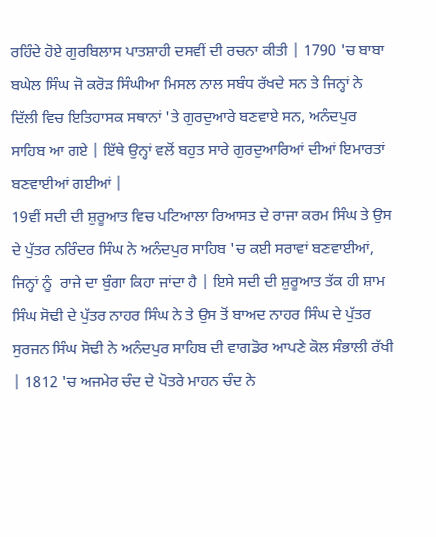ਰਹਿੰਦੇ ਹੋਏ ਗੁਰਬਿਲਾਸ ਪਾਤਸ਼ਾਹੀ ਦਸਵੀਂ ਦੀ ਰਚਨਾ ਕੀਤੀ | 1790 'ਚ ਬਾਬਾ ਬਘੇਲ ਸਿੰਘ ਜੋ ਕਰੋੜ ਸਿੰਘੀਆ ਮਿਸਲ ਨਾਲ ਸਬੰਧ ਰੱਖਦੇ ਸਨ ਤੇ ਜਿਨ੍ਹਾਂ ਨੇ ਦਿੱਲੀ ਵਿਚ ਇਤਿਹਾਸਕ ਸਥਾਨਾਂ 'ਤੇ ਗੁਰਦੁਆਰੇ ਬਣਵਾਏ ਸਨ, ਅਨੰਦਪੁਰ ਸਾਹਿਬ ਆ ਗਏ | ਇੱਥੇ ਉਨ੍ਹਾਂ ਵਲੋਂ ਬਹੁਤ ਸਾਰੇ ਗੁਰਦੁਆਰਿਆਂ ਦੀਆਂ ਇਮਾਰਤਾਂ ਬਣਵਾਈਆਂ ਗਈਆਂ |
19ਵੀਂ ਸਦੀ ਦੀ ਸ਼ੁਰੂਆਤ ਵਿਚ ਪਟਿਆਲਾ ਰਿਆਸਤ ਦੇ ਰਾਜਾ ਕਰਮ ਸਿੰਘ ਤੇ ਉਸ ਦੇ ਪੁੱਤਰ ਨਰਿੰਦਰ ਸਿੰਘ ਨੇ ਅਨੰਦਪੁਰ ਸਾਹਿਬ 'ਚ ਕਈ ਸਰਾਵਾਂ ਬਣਵਾਈਆਂ, ਜਿਨ੍ਹਾਂ ਨੂੰ  ਰਾਜੇ ਦਾ ਬੁੰਗਾ ਕਿਹਾ ਜਾਂਦਾ ਹੈ | ਇਸੇ ਸਦੀ ਦੀ ਸ਼ੁਰੂਆਤ ਤੱਕ ਹੀ ਸ਼ਾਮ ਸਿੰਘ ਸੋਢੀ ਦੇ ਪੁੱਤਰ ਨਾਹਰ ਸਿੰਘ ਨੇ ਤੇ ਉਸ ਤੋਂ ਬਾਅਦ ਨਾਹਰ ਸਿੰਘ ਦੇ ਪੁੱਤਰ ਸੁਰਜਨ ਸਿੰਘ ਸੋਢੀ ਨੇ ਅਨੰਦਪੁਰ ਸਾਹਿਬ ਦੀ ਵਾਗਡੋਰ ਆਪਣੇ ਕੋਲ ਸੰਭਾਲੀ ਰੱਖੀ | 1812 'ਚ ਅਜਮੇਰ ਚੰਦ ਦੇ ਪੋਤਰੇ ਮਾਹਨ ਚੰਦ ਨੇ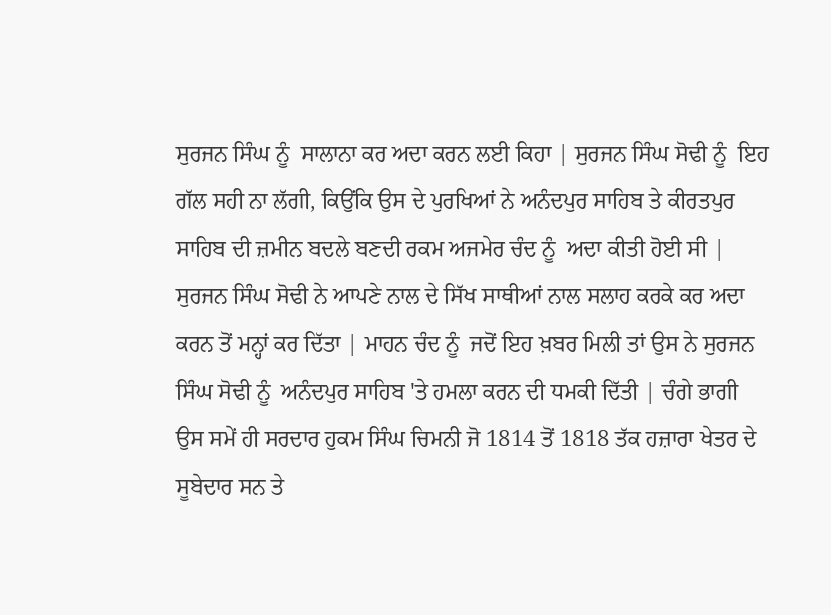ਸੁਰਜਨ ਸਿੰਘ ਨੂੰ  ਸਾਲਾਨਾ ਕਰ ਅਦਾ ਕਰਨ ਲਈ ਕਿਹਾ | ਸੁਰਜਨ ਸਿੰਘ ਸੋਢੀ ਨੂੰ  ਇਹ ਗੱਲ ਸਹੀ ਨਾ ਲੱਗੀ, ਕਿਉਂਕਿ ਉਸ ਦੇ ਪੁਰਖਿਆਂ ਨੇ ਅਨੰਦਪੁਰ ਸਾਹਿਬ ਤੇ ਕੀਰਤਪੁਰ ਸਾਹਿਬ ਦੀ ਜ਼ਮੀਨ ਬਦਲੇ ਬਣਦੀ ਰਕਮ ਅਜਮੇਰ ਚੰਦ ਨੂੰ  ਅਦਾ ਕੀਤੀ ਹੋਈ ਸੀ | ਸੁਰਜਨ ਸਿੰਘ ਸੋਢੀ ਨੇ ਆਪਣੇ ਨਾਲ ਦੇ ਸਿੱਖ ਸਾਥੀਆਂ ਨਾਲ ਸਲਾਹ ਕਰਕੇ ਕਰ ਅਦਾ ਕਰਨ ਤੋਂ ਮਨ੍ਹਾਂ ਕਰ ਦਿੱਤਾ | ਮਾਹਨ ਚੰਦ ਨੂੰ  ਜਦੋਂ ਇਹ ਖ਼ਬਰ ਮਿਲੀ ਤਾਂ ਉਸ ਨੇ ਸੁਰਜਨ ਸਿੰਘ ਸੋਢੀ ਨੂੰ  ਅਨੰਦਪੁਰ ਸਾਹਿਬ 'ਤੇ ਹਮਲਾ ਕਰਨ ਦੀ ਧਮਕੀ ਦਿੱਤੀ | ਚੰਗੇ ਭਾਗੀ ਉਸ ਸਮੇਂ ਹੀ ਸਰਦਾਰ ਹੁਕਮ ਸਿੰਘ ਚਿਮਨੀ ਜੋ 1814 ਤੋਂ 1818 ਤੱਕ ਹਜ਼ਾਰਾ ਖੇਤਰ ਦੇ ਸੂਬੇਦਾਰ ਸਨ ਤੇ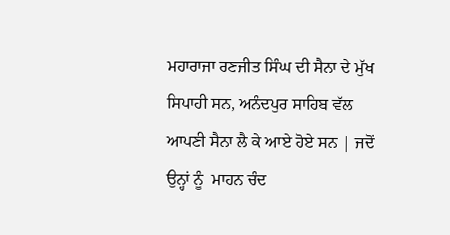ਮਹਾਰਾਜਾ ਰਣਜੀਤ ਸਿੰਘ ਦੀ ਸੈਨਾ ਦੇ ਮੁੱਖ ਸਿਪਾਹੀ ਸਨ, ਅਨੰਦਪੁਰ ਸਾਹਿਬ ਵੱਲ ਆਪਣੀ ਸੈਨਾ ਲੈ ਕੇ ਆਏ ਹੋਏ ਸਨ | ਜਦੋਂ ਉਨ੍ਹਾਂ ਨੂੰ  ਮਾਹਨ ਚੰਦ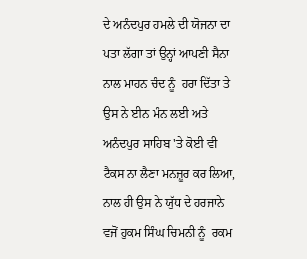ਦੇ ਅਨੰਦਪੁਰ ਹਮਲੇ ਦੀ ਯੋਜਨਾ ਦਾ ਪਤਾ ਲੱਗਾ ਤਾਂ ਉਨ੍ਹਾਂ ਆਪਣੀ ਸੈਨਾ ਨਾਲ ਮਾਹਨ ਚੰਦ ਨੂੰ  ਹਰਾ ਦਿੱਤਾ ਤੇ ਉਸ ਨੇ ਈਨ ਮੰਨ ਲਈ ਅਤੇ ਅਨੰਦਪੁਰ ਸਾਹਿਬ 'ਤੇ ਕੋਈ ਵੀ ਟੈਕਸ ਨਾ ਲੈਣਾ ਮਨਜ਼ੂਰ ਕਰ ਲਿਆ, ਨਾਲ ਹੀ ਉਸ ਨੇ ਯੁੱਧ ਦੇ ਹਰਜਾਨੇ ਵਜੋਂ ਹੁਕਮ ਸਿੰਘ ਚਿਮਨੀ ਨੂੰ  ਰਕਮ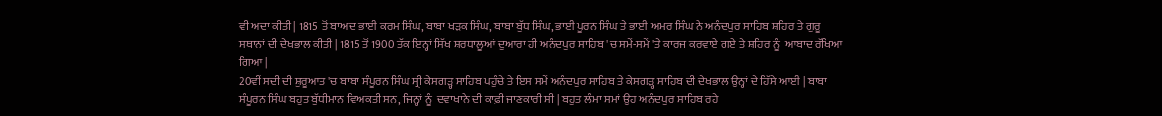ਵੀ ਅਦਾ ਕੀਤੀ | 1815 ਤੋਂ ਬਾਅਦ ਭਾਈ ਕਰਮ ਸਿੰਘ, ਬਾਬਾ ਖੜਕ ਸਿੰਘ, ਬਾਬਾ ਬੁੱਧ ਸਿੰਘ, ਭਾਈ ਪੂਰਨ ਸਿੰਘ ਤੇ ਭਾਈ ਅਮਰ ਸਿੰਘ ਨੇ ਅਨੰਦਪੁਰ ਸਾਹਿਬ ਸ਼ਹਿਰ ਤੇ ਗੁਰੂ ਸਥਾਨਾਂ ਦੀ ਦੇਖਭਾਲ ਕੀਤੀ | 1815 ਤੋਂ 1900 ਤੱਕ ਇਨ੍ਹਾਂ ਸਿੱਖ ਸ਼ਰਧਾਲੂਆਂ ਦੁਆਰਾ ਹੀ ਅਨੰਦਪੁਰ ਸਾਹਿਬ 'ਚ ਸਮੇਂ-ਸਮੇਂ 'ਤੇ ਕਾਰਜ ਕਰਵਾਏ ਗਏ ਤੇ ਸ਼ਹਿਰ ਨੂੰ  ਆਬਾਦ ਰੱਖਿਆ ਗਿਆ |
20ਵੀਂ ਸਦੀ ਦੀ ਸ਼ੁਰੂਆਤ 'ਚ ਬਾਬਾ ਸੰਪੂਰਨ ਸਿੰਘ ਸ੍ਰੀ ਕੇਸਗੜ੍ਹ ਸਾਹਿਬ ਪਹੁੰਚੇ ਤੇ ਇਸ ਸਮੇਂ ਅਨੰਦਪੁਰ ਸਾਹਿਬ ਤੇ ਕੇਸਗੜ੍ਹ ਸਾਹਿਬ ਦੀ ਦੇਖਭਾਲ ਉਨ੍ਹਾਂ ਦੇ ਹਿੱਸੇ ਆਈ | ਬਾਬਾ ਸੰਪੂਰਨ ਸਿੰਘ ਬਹੁਤ ਬੁੱਧੀਮਾਨ ਵਿਅਕਤੀ ਸਨ, ਜਿਨ੍ਹਾਂ ਨੂੰ  ਦਵਾਖਾਨੇ ਦੀ ਕਾਫ਼ੀ ਜਾਣਕਾਰੀ ਸੀ | ਬਹੁਤ ਲੰਮਾ ਸਮਾਂ ਉਹ ਅਨੰਦਪੁਰ ਸਾਹਿਬ ਰਹੇ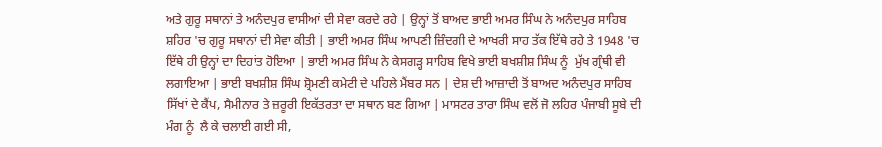ਅਤੇ ਗੁਰੂ ਸਥਾਨਾਂ ਤੇ ਅਨੰਦਪੁਰ ਵਾਸੀਆਂ ਦੀ ਸੇਵਾ ਕਰਦੇ ਰਹੇ | ਉਨ੍ਹਾਂ ਤੋਂ ਬਾਅਦ ਭਾਈ ਅਮਰ ਸਿੰਘ ਨੇ ਅਨੰਦਪੁਰ ਸਾਹਿਬ ਸ਼ਹਿਰ 'ਚ ਗੁਰੂ ਸਥਾਨਾਂ ਦੀ ਸੇਵਾ ਕੀਤੀ | ਭਾਈ ਅਮਰ ਸਿੰਘ ਆਪਣੀ ਜ਼ਿੰਦਗੀ ਦੇ ਆਖਰੀ ਸਾਹ ਤੱਕ ਇੱਥੇ ਰਹੇ ਤੇ 1948 'ਚ ਇੱਥੇ ਹੀ ਉਨ੍ਹਾਂ ਦਾ ਦਿਹਾਂਤ ਹੋਇਆ | ਭਾਈ ਅਮਰ ਸਿੰਘ ਨੇ ਕੇਸਗੜ੍ਹ ਸਾਹਿਬ ਵਿਖੇ ਭਾਈ ਬਖਸ਼ੀਸ਼ ਸਿੰਘ ਨੂੰ  ਮੁੱਖ ਗ੍ਰੰਥੀ ਵੀ ਲਗਾਇਆ | ਭਾਈ ਬਖਸ਼ੀਸ਼ ਸਿੰਘ ਸ਼੍ਰੋਮਣੀ ਕਮੇਟੀ ਦੇ ਪਹਿਲੇ ਮੈਂਬਰ ਸਨ | ਦੇਸ਼ ਦੀ ਆਜ਼ਾਦੀ ਤੋਂ ਬਾਅਦ ਅਨੰਦਪੁਰ ਸਾਹਿਬ ਸਿੱਖਾਂ ਦੇ ਕੈਂਪ, ਸੈਮੀਨਾਰ ਤੇ ਜ਼ਰੂਰੀ ਇਕੱਤਰਤਾ ਦਾ ਸਥਾਨ ਬਣ ਗਿਆ | ਮਾਸਟਰ ਤਾਰਾ ਸਿੰਘ ਵਲੋਂ ਜੋ ਲਹਿਰ ਪੰਜਾਬੀ ਸੂਬੇ ਦੀ ਮੰਗ ਨੂੰ  ਲੈ ਕੇ ਚਲਾਈ ਗਈ ਸੀ,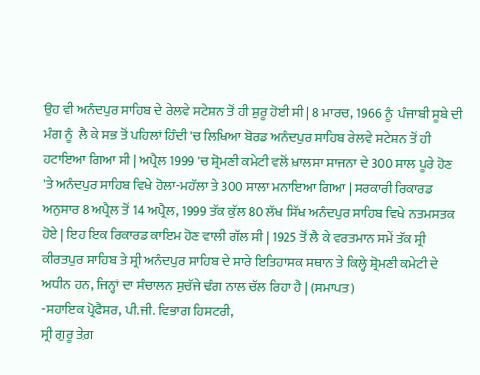ਉਹ ਵੀ ਅਨੰਦਪੁਰ ਸਾਹਿਬ ਦੇ ਰੇਲਵੇ ਸਟੇਸ਼ਨ ਤੋਂ ਹੀ ਸ਼ੁਰੂ ਹੋਈ ਸੀ | 8 ਮਾਰਚ, 1966 ਨੂੰ  ਪੰਜਾਬੀ ਸੂਬੇ ਦੀ ਮੰਗ ਨੂੰ  ਲੈ ਕੇ ਸਭ ਤੋਂ ਪਹਿਲਾਂ ਹਿੰਦੀ 'ਚ ਲਿਖਿਆ ਬੋਰਡ ਅਨੰਦਪੁਰ ਸਾਹਿਬ ਰੇਲਵੇ ਸਟੇਸ਼ਨ ਤੋਂ ਹੀ ਹਟਾਇਆ ਗਿਆ ਸੀ | ਅਪ੍ਰੈਲ 1999 'ਚ ਸ਼੍ਰੋਮਣੀ ਕਮੇਟੀ ਵਲੋਂ ਖ਼ਾਲਸਾ ਸਾਜਨਾ ਦੇ 300 ਸਾਲ ਪੂਰੇ ਹੋਣ 'ਤੇ ਅਨੰਦਪੁਰ ਸਾਹਿਬ ਵਿਖੇ ਹੋਲਾ-ਮਹੱਲਾ ਤੇ 300 ਸਾਲਾ ਮਨਾਇਆ ਗਿਆ | ਸਰਕਾਰੀ ਰਿਕਾਰਡ ਅਨੁਸਾਰ 8 ਅਪ੍ਰੈਲ ਤੋਂ 14 ਅਪ੍ਰੈਲ, 1999 ਤੱਕ ਕੁੱਲ 80 ਲੱਖ ਸਿੱਖ ਅਨੰਦਪੁਰ ਸਾਹਿਬ ਵਿਖੇ ਨਤਮਸਤਕ ਹੋਏ | ਇਹ ਇਕ ਰਿਕਾਰਡ ਕਾਇਮ ਹੋਣ ਵਾਲੀ ਗੱਲ ਸੀ | 1925 ਤੋਂ ਲੈ ਕੇ ਵਰਤਮਾਨ ਸਮੇਂ ਤੱਕ ਸ੍ਰੀ ਕੀਰਤਪੁਰ ਸਾਹਿਬ ਤੇ ਸ੍ਰੀ ਅਨੰਦਪੁਰ ਸਾਹਿਬ ਦੇ ਸਾਰੇ ਇਤਿਹਾਸਕ ਸਥਾਨ ਤੇ ਕਿਲ੍ਹੇ ਸ਼੍ਰੋਮਣੀ ਕਮੇਟੀ ਦੇ ਅਧੀਨ ਹਨ, ਜਿਨ੍ਹਾਂ ਦਾ ਸੰਚਾਲਨ ਸੁਚੱਜੇ ਢੰਗ ਨਾਲ ਚੱਲ ਰਿਹਾ ਹੈ | (ਸਮਾਪਤ)
-ਸਹਾਇਕ ਪ੍ਰੋਫੈਸਰ, ਪੀ.ਜੀ. ਵਿਭਾਗ ਹਿਸਟਰੀ,
ਸ੍ਰੀ ਗੁਰੂ ਤੇਗ਼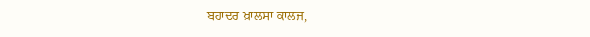ਬਹਾਦਰ ਖ਼ਾਲਸਾ ਕਾਲਜ,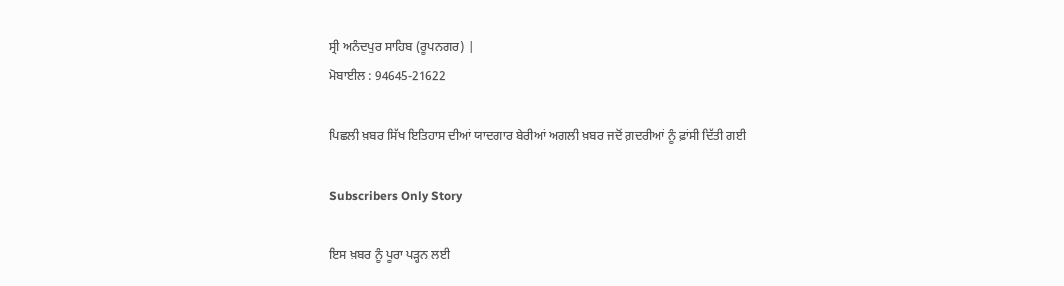ਸ੍ਰੀ ਅਨੰਦਪੁਰ ਸਾਹਿਬ (ਰੂਪਨਗਰ) |
ਮੋਬਾਈਲ : 94645-21622

ਪਿਛਲੀ ਖ਼ਬਰ ਸਿੱਖ ਇਤਿਹਾਸ ਦੀਆਂ ਯਾਦਗਾਰ ਬੇਰੀਆਂ ਅਗਲੀ ਖ਼ਬਰ ਜਦੋਂ ਗ਼ਦਰੀਆਂ ਨੂੰ ਫ਼ਾਂਸੀ ਦਿੱਤੀ ਗਈ

Subscribers Only Story

ਇਸ ਖ਼ਬਰ ਨੂੰ ਪੂਰਾ ਪੜ੍ਹਨ ਲਈ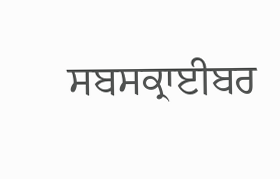ਸਬਸਕ੍ਰਾਈਬਰ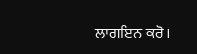ਲਾਗਇਨ ਕਰੋ।